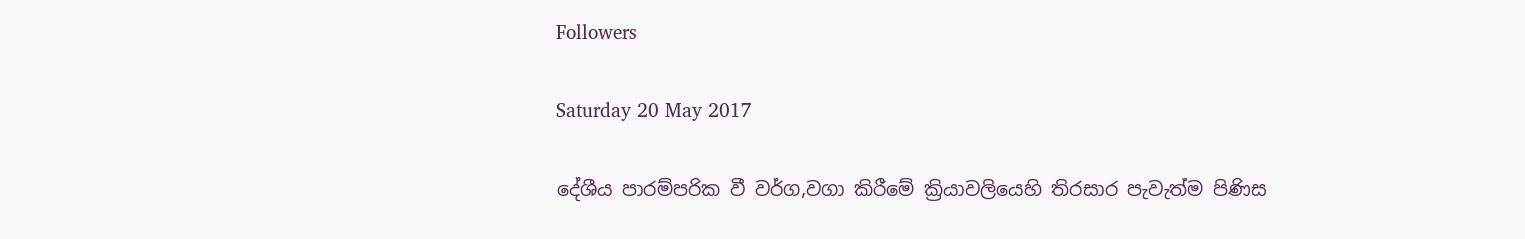Followers

Saturday 20 May 2017

දේශීය පාරම්පරික වී වර්ග,වගා කිරීමේ ක්‍රියාවලියෙහි තිරසාර පැවැත්ම පිණිස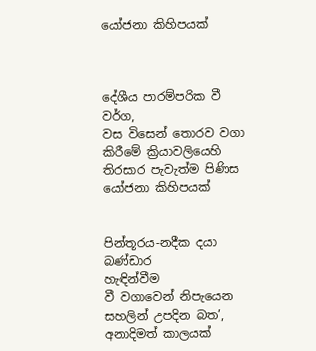යෝජනා කිහිපයක්



දේශීය පාරම්පරික වී වර්ග,
වස විසෙන් තොරව වගා කිරීමේ ක්‍රියාවලියෙහි
තිරසාර පැවැත්ම පිණිස යෝජනා කිහිපයක්


පින්තූරය-නදීක දයා බණ්ඩාර
හැඳින්වීම
වී වගාවෙන් නිපැයෙන සහලින් උපදින බත’, අනාදිමත් කාලයක්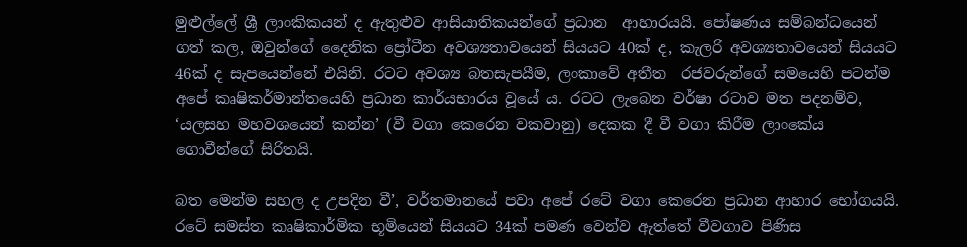මුළුල්ලේ ශ්‍රී ලාංකිකයන් ද ඇතුළුව ආසියාතිකයන්ගේ ප්‍රධාන  ආහාරයයි. පෝෂණය සම්බන්ධයෙන් ගත් කල, ඔවුන්ගේ දෛනික ප්‍රෝටීන අවශ්‍යතාවයෙන් සියයට 40ක් ද, කැලරි අවශ්‍යතාවයෙන් සියයට 46ක් ද සැපයෙන්නේ එයිනි. රටට අවශ්‍ය බතසැපයීම, ලංකාවේ අතීත  රජවරුන්ගේ සමයෙහි පටන්ම අපේ කෘෂිකර්මාන්තයෙහි ප්‍රධාන කාර්යභාරය වූයේ ය. රටට ලැබෙන වර්ෂා රටාව මත පදනම්ව, ‘යලසහ මහවශයෙන් කන්න’ (වී වගා කෙරෙන වකවානු) දෙකක දී වී වගා කිරීම ලාංකේය ගොවීන්ගේ සිරිතයි.

බත මෙන්ම සහල ද උපදින වී’, වර්තමානයේ පවා අපේ රටේ වගා කෙරෙන ප්‍රධාන ආහාර භෝගයයි. රටේ සමස්ත කෘෂිකාර්මික භූමියෙන් සියයට 34ක් පමණ වෙන්ව ඇත්තේ වීවගාව පිණිස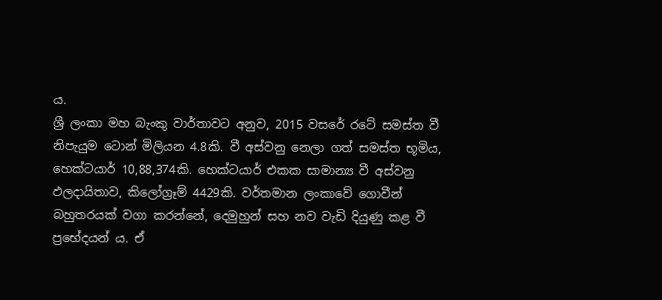ය.
ශ්‍රී ලංකා මහ බැංකු වාර්තාවට අනුව, 2015 වසරේ රටේ සමස්ත වී නිපැයුම ටොන් මිලියන 4.8කි. වී අස්වනු නෙලා ගත් සමස්ත භූමිය, හෙක්ටයාර් 10,88,374කි. හෙක්ටයාර් එකක සාමාන්‍ය වී අස්වනු ඵලදායිතාව, කිලෝග්‍රෑම් 4429කි. වර්තමාන ලංකාවේ ගොවීන් බහුතරයක් වගා කරන්නේ, දෙමුහුන් සහ නව වැඩි දියුණු කළ වී ප්‍රභේදයන් ය. ඒ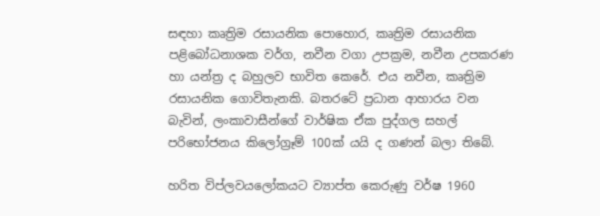සඳහා කෘත්‍රිම රසායනික පොහොර, කෘත්‍රිම රසායනික පළිබෝධනාශක වර්ග, නවීන වගා උපක්‍රම, නවීන උපකරණ හා යන්ත්‍ර ද බහුලව භාවිත කෙරේ. එය නවීන, කෘත්‍රිම රසායනික ගොවිතැනකි. බතරටේ ප්‍රධාන ආහාරය වන බැවින්, ලංකාවාසීන්ගේ වාර්ෂික ඒක පුද්ගල සහල් පරිභෝජනය කිලෝග්‍රෑම් 100ක් යයි ද ගණන් බලා තිබේ.

හරිත විප්ලවයලෝකයට ව්‍යාප්ත කෙරුණු වර්ෂ 1960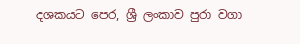දශකයට පෙර, ශ්‍රී ලංකාව පුරා වගා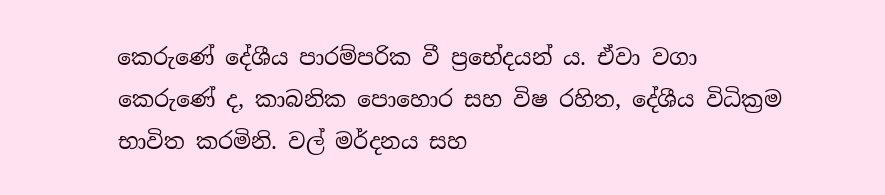කෙරුණේ දේශීය පාරම්පරික වී ප්‍රභේදයන් ය. ඒවා වගා කෙරුණේ ද, කාබනික පොහොර සහ විෂ රහිත, දේශීය විධික්‍රම භාවිත කරමිනි. වල් මර්දනය සහ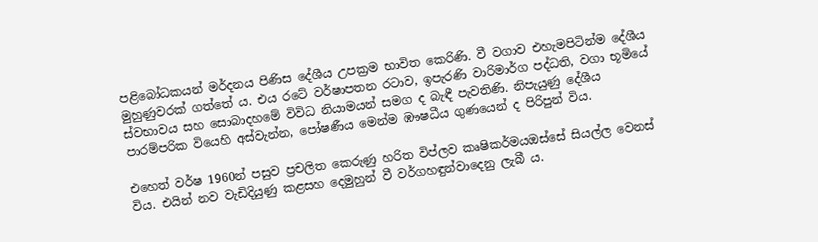පළිබෝධකයන් මර්දනය පිණිස දේශීය උපක්‍රම භාවිත කෙරිණි. වී වගාව එහැමපිටින්ම දේශීය මුහුණුවරක් ගත්තේ ය. එය රටේ වර්ෂාපතන රටාව, ඉපැරණි වාරිමාර්ග පද්ධති, වගා භූමියේ ස්වභාවය සහ සොබාදහමේ විවිධ නියාමයන් සමග ද බැඳී පැවතිණි. නිපැයුණු දේශීය පාරම්පරික වියෙහි අස්වැන්න, පෝෂණීය මෙන්ම ඹෟෂධීය ගුණයෙන් ද පිරිපුන් විය.

එහෙත් වර්ෂ 1960න් පසුව ප්‍රචලිත කෙරුණු හරිත විප්ලව කෘෂිකර්මයඔස්සේ සියල්ල වෙනස් විය. එයින් නව වැඩිදියුණු කළසහ දෙමුහුන් වී වර්ගහඳුන්වාදෙනු ලැබී ය.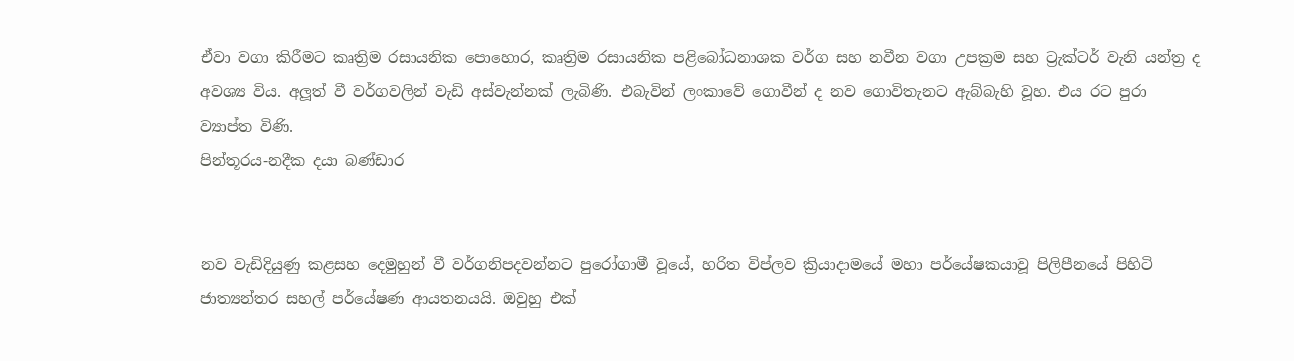ඒවා වගා කිරීමට කෘත්‍රිම රසායනික පොහොර, කෘත්‍රිම රසායනික පළිබෝධනාශක වර්ග සහ නවීන වගා උපක්‍රම සහ ට්‍රැක්ටර් වැනි යන්ත්‍ර ද අවශ්‍ය විය. අලූත් වී වර්ගවලින් වැඩි අස්වැන්නක් ලැබිණි. එබැවින් ලංකාවේ ගොවීන් ද නව ගොවිතැනට ඇබ්බැහි වූහ. එය රට පුරා ව්‍යාප්ත විණි.
පින්තූරය-නදීක දයා බණ්ඩාර


නව වැඩිදියුණු කළසහ දෙමුහුන් වී වර්ගනිපදවන්නට පුරෝගාමී වූයේ, හරිත විප්ලව ක්‍රියාදාමයේ මහා පර්යේෂකයාවූ පිලිපීනයේ පිහිටි ජාත්‍යන්තර සහල් පර්යේෂණ ආයතනයයි. ඔවුහු එක්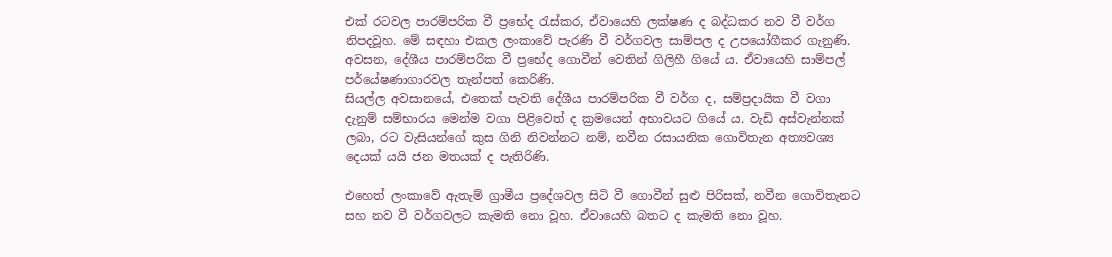එක් රටවල පාරම්පරික වී ප්‍රභේද රැස්කර, ඒවායෙහි ලක්ෂණ ද බද්ධකර නව වී වර්ග නිපදවූහ. මේ සඳහා එකල ලංකාවේ පැරණි වී වර්ගවල සාම්පල ද උපයෝගීකර ගැනුණි. අවසන, දේශීය පාරම්පරික වී ප්‍රභේද ගොවීන් වෙතින් ගිලිහී ගියේ ය. ඒවායෙහි සාම්පල් පර්යේෂණාගාරවල තැන්පත් කෙරිණි.
සියල්ල අවසානයේ, එතෙක් පැවති දේශීය පාරම්පරික වී වර්ග ද, සම්ප්‍රදායික වී වගා දැනුම් සම්භාරය මෙන්ම වගා පිළිවෙත් ද ක්‍රමයෙන් අභාවයට ගියේ ය. වැඩි අස්වැන්නක් ලබා, රට වැසියන්ගේ කුස ගිනි නිවන්නට නම්, නවීන රසායනික ගොවිතැන අත්‍යවශ්‍ය දෙයක් යයි ජන මතයක් ද පැතිරිණි.

එහෙත් ලංකාවේ ඇතැම් ග්‍රාමීය ප්‍රදේශවල සිටි වී ගොවීන් සුළු පිරිසක්, නවීන ගොවිතැනට සහ නව වී වර්ගවලට කැමති නො වූහ. ඒවායෙහි බතට ද කැමති නො වූහ.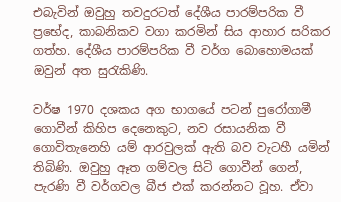එබැවින් ඔවුහු තවදුරටත් දේශීය පාරම්පරික වී ප්‍රභේද, කාබනිකව වගා කරමින් සිය ආහාර සරිකර ගත්හ. දේශීය පාරම්පරික වී වර්ග බොහොමයක් ඔවුන් අත සුරැකිණි.

වර්ෂ 1970 දශකය අග භාගයේ පටන් පුරෝගාමී ගොවීන් කිහිප දෙනෙකුට, නව රසායනික වී ගොවිතැනෙහි යම් ආරවුලක් ඇති බව වැටහී යමින් තිබිණි. ඔවුහු ඈත ගම්වල සිටි ගොවීන් ගෙන්, පැරණි වී වර්ගවල බීජ එක් කරන්නට වූහ. ඒවා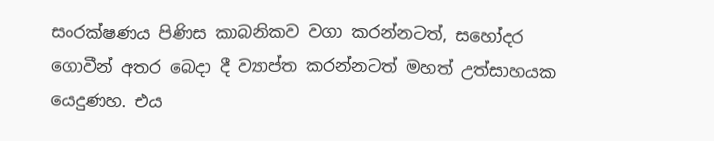සංරක්ෂණය පිණිස කාබනිකව වගා කරන්නටත්, සහෝදර ගොවීන් අතර බෙදා දී ව්‍යාප්ත කරන්නටත් මහත් උත්සාහයක යෙදුණහ. එය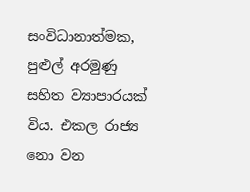සංවිධානාත්මක, පුළුල් අරමුණු සහිත ව්‍යාපාරයක් විය. එකල රාජ්‍ය නො වන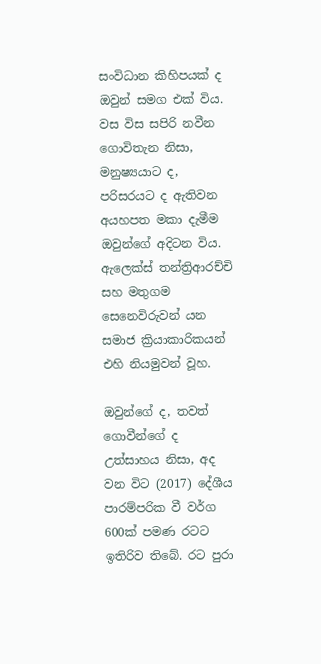සංවිධාන කිහිපයක් ද ඔවුන් සමග එක් විය. වස විස සපිරි නවීන ගොවිතැන නිසා, මනුෂ්‍යයාට ද, පරිසරයට ද ඇතිවන අයහපත මකා දැමීම ඔවුන්ගේ අදිටන විය. ඇලෙක්ස් තන්ත්‍රිආරච්චි සහ මතුගම සෙනෙවිරුවන් යන සමාජ ක්‍රියාකාරිකයන් එහි නියමුවන් වූහ.

ඔවුන්ගේ ද, තවත් ගොවීන්ගේ ද උත්සාහය නිසා, අද වන විට (2017) දේශීය පාරම්පරික වී වර්ග 600ක් පමණ රටට ඉතිරිව තිබේ. රට පුරා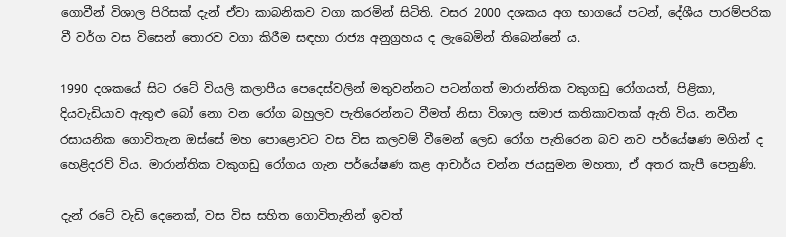ගොවීන් විශාල පිරිසක් දැන් ඒවා කාබනිකව වගා කරමින් සිටිති. වසර 2000 දශකය අග භාගයේ පටන්, දේශීය පාරම්පරික වී වර්ග වස විසෙන් තොරව වගා කිරීම සඳහා රාජ්‍ය අනුග්‍රහය ද ලැබෙමින් තිබෙන්නේ ය.

1990 දශකයේ සිට රටේ වියලි කලාපීය පෙදෙස්වලින් මතුවන්නට පටන්ගත් මාරාන්තික වකුගඩු රෝගයත්, පිළිකා, දියවැඩියාව ඇතුළු බෝ නො වන රෝග බහුලව පැතිරෙන්නට වීමත් නිසා විශාල සමාජ කතිකාවතක් ඇති විය. නවීන රසායනික ගොවිතැන ඔස්සේ මහ පොළොවට වස විස කලවම් වීමෙන් ලෙඩ රෝග පැතිරෙන බව නව පර්යේෂණ මගින් ද හෙළිදරව් විය. මාරාන්තික වකුගඩු රෝගය ගැන පර්යේෂණ කළ ආචාර්ය චන්න ජයසුමන මහතා, ඒ අතර කැපී පෙනුණි.

දැන් රටේ වැඩි දෙනෙක්, වස විස සහිත ගොවිතැනින් ඉවත්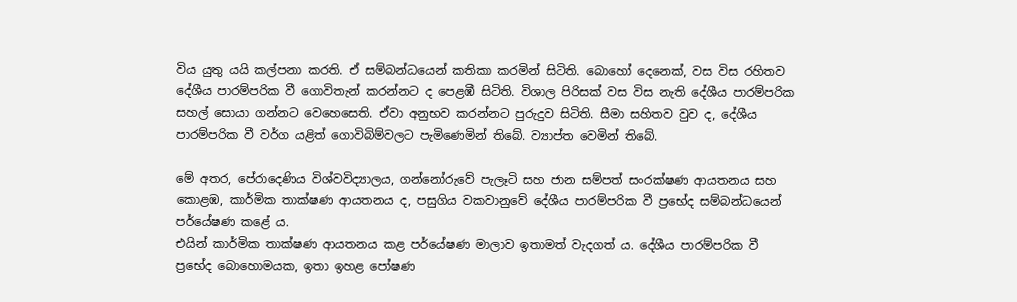විය යුතු යයි කල්පනා කරති. ඒ සම්බන්ධයෙන් කතිකා කරමින් සිටිති. බොහෝ දෙනෙක්, වස විස රහිතව දේශීය පාරම්පරික වී ගොවිතැන් කරන්නට ද පෙළඹී සිටිති. විශාල පිරිසක් වස විස නැති දේශීය පාරම්පරික සහල් සොයා ගන්නට වෙහෙසෙති. ඒවා අනුභව කරන්නට පුරුදුව සිටිති. සීමා සහිතව වුව ද, දේශීය පාරම්පරික වී වර්ග යළිත් ගොවිබිම්වලට පැමිණෙමින් තිබේ. ව්‍යාප්ත වෙමින් තිබේ.

මේ අතර, පේරාදෙණිය විශ්වවිද්‍යාලය, ගන්නෝරුවේ පැලෑටි සහ ජාන සම්පත් සංරක්ෂණ ආයතනය සහ කොළඹ, කාර්මික තාක්ෂණ ආයතනය ද, පසුගිය වකවානුවේ දේශීය පාරම්පරික වී ප්‍රභේද සම්බන්ධයෙන් පර්යේෂණ කළේ ය.
එයින් කාර්මික තාක්ෂණ ආයතනය කළ පර්යේෂණ මාලාව ඉතාමත් වැදගත් ය. දේශීය පාරම්පරික වී ප්‍රභේද බොහොමයක, ඉතා ඉහළ පෝෂණ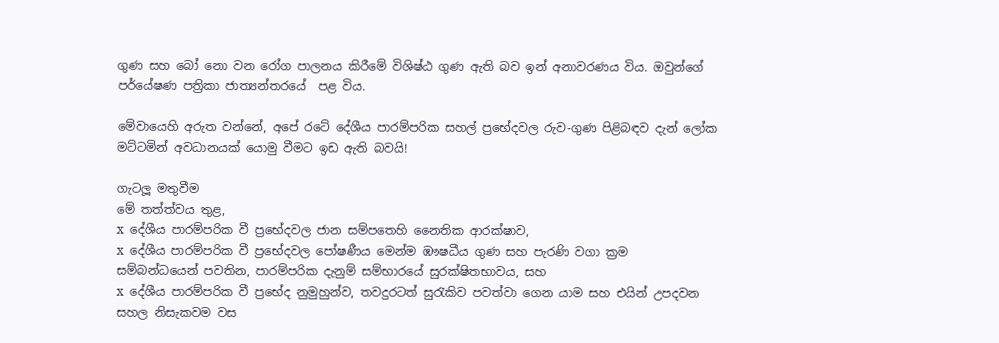ගුණ සහ බෝ නො වන රෝග පාලනය කිරීමේ විශිෂ්ඨ ගුණ ඇති බව ඉන් අනාවරණය විය. ඔවුන්ගේ පර්යේෂණ පත්‍රිකා ජාත්‍යන්තරයේ  පළ විය.

මේවායෙහි අරුත වන්නේ, අපේ රටේ දේශීය පාරම්පරික සහල් ප්‍රභේදවල රුව-ගුණ පිළිබඳව දැන් ලෝක මට්ටමින් අවධානයක් යොමු වීමට ඉඩ ඇති බවයි!

ගැටලූ මතුවීම
මේ තත්ත්වය තුළ,
x  දේශීය පාරම්පරික වී ප්‍රභේදවල ජාන සම්පතෙහි නෛතික ආරක්ෂාව,
x  දේශීය පාරම්පරික වී ප්‍රභේදවල පෝෂණීය මෙන්ම ඹෟෂධීය ගුණ සහ පැරණි වගා ක්‍රම සම්බන්ධයෙන් පවතින, පාරම්පරික දැනුම් සම්භාරයේ සුරක්ෂිතභාවය, සහ
x  දේශීය පාරම්පරික වී ප්‍රභේද නුමුහුන්ව, තවදුරටත් සුරැකිව පවත්වා ගෙන යාම සහ එයින් උපදවන සහල නිසැකවම වස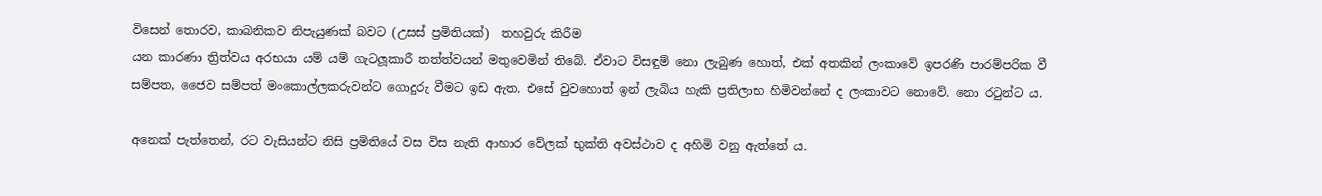විසෙන් තොරව, කාබනිකව නිපැයුණක් බවට (උසස් ප්‍රමිතියක්)  තහවුරු කිරීම
යන කාරණා ත්‍රිත්වය අරභයා යම් යම් ගැටලූකාරී තත්ත්වයන් මතුවෙමින් තිබේ. ඒවාට විසඳුම් නො ලැබුණ හොත්, එක් අතකින් ලංකාවේ ඉපරණි පාරම්පරික වී සම්පත, ජෛව සම්පත් මංකොල්ලකරුවන්ට ගොදුරු වීමට ඉඩ ඇත. එසේ වුවහොත් ඉන් ලැබිය හැකි ප්‍රතිලාභ හිමිවන්නේ ද ලංකාවට නොවේ. නො රටුන්ට ය.

අනෙක් පැත්තෙන්, රට වැසියන්ට නිසි ප්‍රමිතියේ වස විස නැති ආහාර වේලක් භුක්ති අවස්ථාව ද අහිමි වනු ඇත්තේ ය.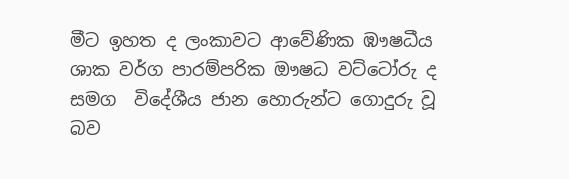මීට ඉහත ද ලංකාවට ආවේණික ඹෟෂධීය ශාක වර්ග පාරම්පරික ඖෂධ වට්ටෝරු ද සමග  විදේශීය ජාන හොරුන්ට ගොදුරු වූ බව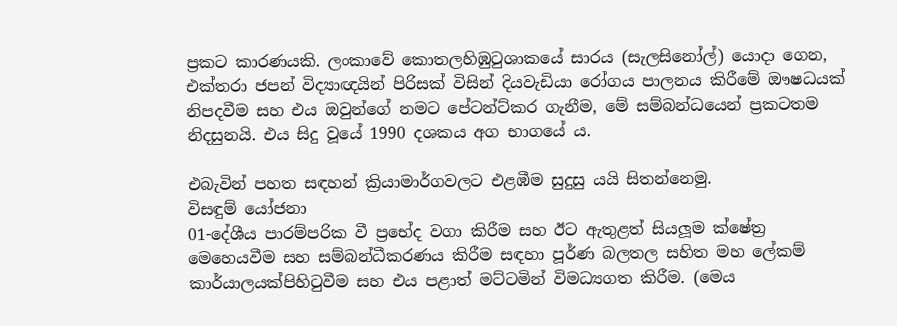ප්‍රකට කාරණයකි. ලංකාවේ කොතලහිඹුටුශාකයේ සාරය (සැලසිනෝල්) යොදා ගෙන,  එක්තරා ජපන් විද්‍යාඥයින් පිරිසක් විසින් දියවැඩියා රෝගය පාලනය කිරීමේ ඖෂධයක් නිපදවීම සහ එය ඔවුන්ගේ නමට පේටන්ට්කර ගැනීම, මේ සම්බන්ධයෙන් ප්‍රකටතම නිදසුනයි. එය සිදු වූයේ 1990 දශකය අග භාගයේ ය.

එබැවින් පහත සඳහන් ක්‍රියාමාර්ගවලට එළඹීම සුදුසු යයි සිතන්නෙමු.
විසඳුම් යෝජනා
01-දේශීය පාරම්පරික වී ප්‍රභේද වගා කිරීම සහ ඊට ඇතුළත් සියලූම ක්ෂේත්‍ර මෙහෙයවීම සහ සම්බන්ධීකරණය කිරීම සඳහා පූර්ණ බලතල සහිත මහ ලේකම් කාර්යාලයක්පිහිටුවීම සහ එය පළාත් මට්ටමින් විමධ්‍යගත කිරීම. (මෙය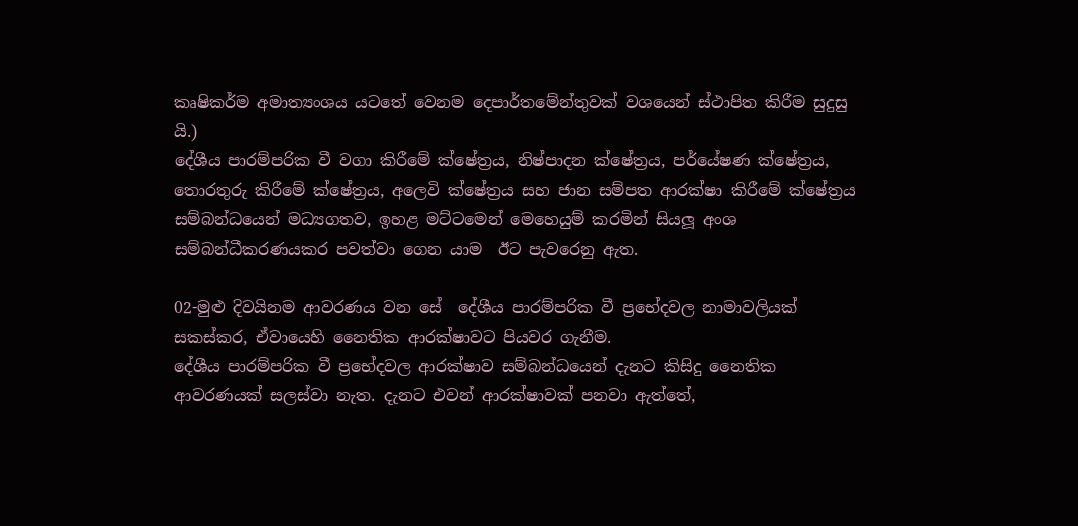කෘෂිකර්ම අමාත්‍යංශය යටතේ වෙනම දෙපාර්තමේන්තුවක් වශයෙන් ස්ථාපිත කිරීම සුදුසු යි.)
දේශීය පාරම්පරික වී වගා කිරීමේ ක්ෂේත්‍රය, නිෂ්පාදන ක්ෂේත්‍රය, පර්යේෂණ ක්ෂේත්‍රය, තොරතුරු කිරීමේ ක්ෂේත්‍රය, අලෙවි ක්ෂේත්‍රය සහ ජාන සම්පත ආරක්ෂා කිරීමේ ක්ෂේත්‍රය සම්බන්ධයෙන් මධ්‍යගතව, ඉහළ මට්ටමෙන් මෙහෙයුම් කරමින් සියලූ අංශ සම්බන්ධීකරණයකර පවත්වා ගෙන යාම  ඊට පැවරෙනු ඇත.

02-මුළු දිවයිනම ආවරණය වන සේ  දේශීය පාරම්පරික වී ප්‍රභේදවල නාමාවලියක් සකස්කර, ඒවායෙහි නෛතික ආරක්ෂාවට පියවර ගැනීම.
දේශීය පාරම්පරික වී ප්‍රභේදවල ආරක්ෂාව සම්බන්ධයෙන් දැනට කිසිදු නෛතික ආවරණයක් සලස්වා නැත. දැනට එවන් ආරක්ෂාවක් පනවා ඇත්තේ,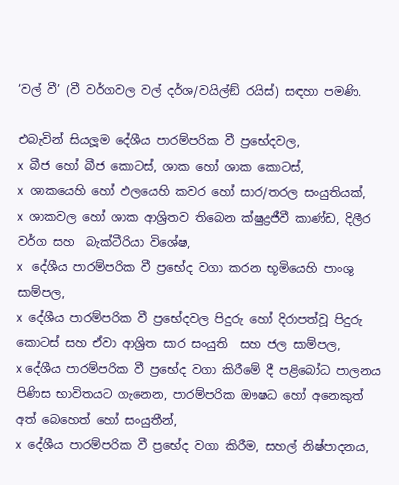‘වල් වී’ (වී වර්ගවල වල් දර්ශ/වයිල්ඞ් රයිස්) සඳහා පමණි.

එබැවින් සියලූම දේශීය පාරම්පරික වී ප්‍රභේදවල,
x  බීජ හෝ බීජ කොටස්, ශාක හෝ ශාක කොටස්,
x  ශාකයෙහි හෝ ඵලයෙහි කවර හෝ සාර/තරල සංයුතියක්,
x  ශාකවල හෝ ශාක ආශ්‍රිතව තිබෙන ක්ෂුද්‍රජීවී කාණ්ඩ, දිලීර වර්ග සහ  බැක්ටීරියා විශේෂ,
x   දේශීය පාරම්පරික වී ප්‍රභේද වගා කරන භූමියෙහි පාංශු සාම්පල,
x  දේශීය පාරම්පරික වී ප්‍රභේදවල පිදුරු හෝ දිරාපත්වූ පිදුරු කොටස් සහ ඒවා ආශ්‍රිත සාර සංයුති  සහ ජල සාම්පල,
x දේශීය පාරම්පරික වී ප්‍රභේද වගා කිරීමේ දී පළිබෝධ පාලනය පිණිස භාවිතයට ගැනෙන, පාරම්පරික ඖෂධ හෝ අනෙකුත් අත් බෙහෙත් හෝ සංයුතීන්,
x  දේශීය පාරම්පරික වී ප්‍රභේද වගා කිරීම, සහල් නිෂ්පාදනය,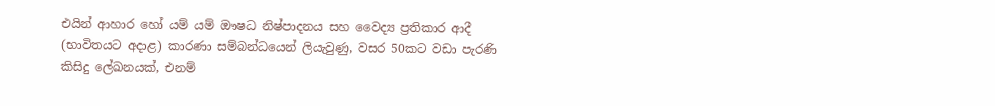එයින් ආහාර හෝ යම් යම් ඖෂධ නිෂ්පාදනය සහ වෛද්‍ය ප්‍රතිකාර ආදී (භාවිතයට අදාළ) කාරණා සම්බන්ධයෙන් ලියැවුණු, වසර 50කට වඩා පැරණි කිසිදු ලේඛනයක්, එනම්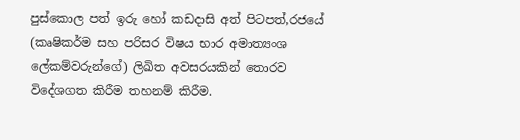පුස්කොල පත් ඉරු හෝ කඩදාසි අත් පිටපත්,රජයේ (කෘෂිකර්ම සහ පරිසර විෂය භාර අමාත්‍යංශ ලේකම්වරුන්ගේ) ලිඛිත අවසරයකින් තොරව විදේශගත කිරීම තහනම් කිරීම.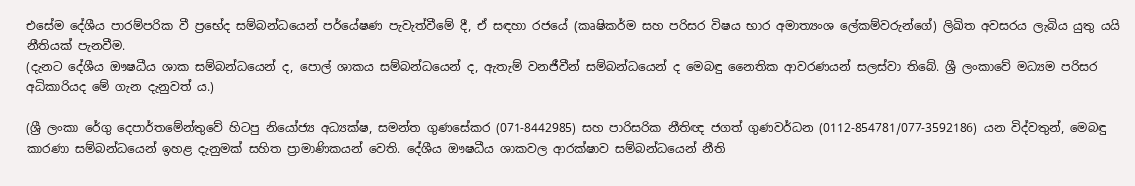එසේම දේශීය පාරම්පරික වී ප්‍රභේද සම්බන්ධයෙන් පර්යේෂණ පැවැත්වීමේ දී, ඒ සඳහා රජයේ (කෘෂිකර්ම සහ පරිසර විෂය භාර අමාත්‍යංශ ලේකම්වරුන්ගේ) ලිඛිත අවසරය ලැබිය යුතු යයි නීතියක් පැනවීම.
(දැනට දේශීය ඖෂධීය ශාක සම්බන්ධයෙන් ද, පොල් ශාකය සම්බන්ධයෙන් ද, ඇතැම් වනජීවීන් සම්බන්ධයෙන් ද මෙබඳු නෛතික ආවරණයන් සලස්වා තිබේ. ශ්‍රී ලංකාවේ මධ්‍යම පරිසර අධිකාරියද මේ ගැන දැනුවත් ය.)

(ශ්‍රී ලංකා රේගු දෙපාර්තමේන්තුවේ හිටපු නියෝජ්‍ය අධ්‍යක්ෂ, සමන්ත ගුණසේකර (071-8442985) සහ පාරිසරික නීතිඥ ජගත් ගුණවර්ධන (0112-854781/077-3592186) යන විද්වතුන්, මෙබඳු කාරණා සම්බන්ධයෙන් ඉහළ දැනුමක් සහිත ප්‍රාමාණිකයන් වෙති. දේශීය ඖෂධීය ශාකවල ආරක්ෂාව සම්බන්ධයෙන් නීති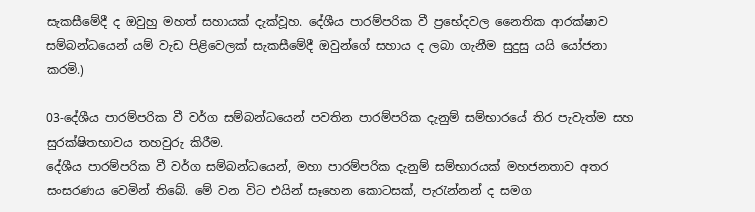සැකසීමේදී ද ඔවුහු මහත් සහායක් දැක්වූහ. දේශීය පාරම්පරික වී ප්‍රභේදවල නෛතික ආරක්ෂාව සම්බන්ධයෙන් යම් වැඩ පිළිවෙලක් සැකසීමේදී ඔවුන්ගේ සහාය ද ලබා ගැනීම සුදුසු යයි යෝජනා කරමි.)

03-දේශීය පාරම්පරික වී වර්ග සම්බන්ධයෙන් පවතින පාරම්පරික දැනුම් සම්භාරයේ තිර පැවැත්ම සහ සුරක්ෂිතභාවය තහවුරු කිරීම.
දේශීය පාරම්පරික වී වර්ග සම්බන්ධයෙන්, මහා පාරම්පරික දැනුම් සම්භාරයක් මහජනතාව අතර සංසරණය වෙමින් තිබේ. මේ වන විට එයින් සෑහෙන කොටසක්, පැරැන්නන් ද සමග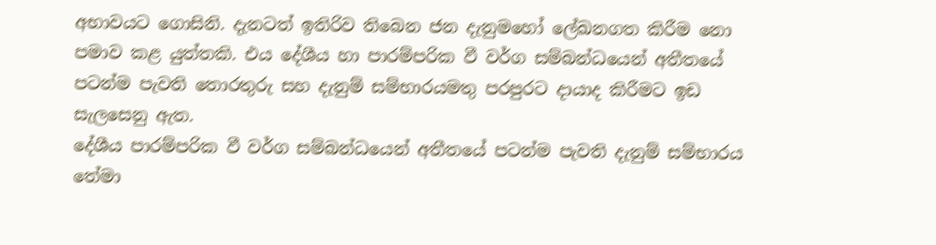අභාවයට ගොසිනි. දැනටත් ඉතිරිව තිබෙන ජන දැනුමහෝ ලේඛනගත කිරීම නො පමාව කළ යුත්තකි. එය දේශීය හා පාරම්පරික වී වර්ග සම්බන්ධයෙන් අතීතයේ පටන්ම පැවති තොරතුරු සහ දැනුම් සම්භාරයමතු පරපුරට දායාද කිරීමට ඉඩ සැලසෙනු ඇත.
දේශීය පාරම්පරික වී වර්ග සම්බන්ධයෙන් අතීතයේ පටන්ම පැවති දැනුම් සම්භාරය තේමා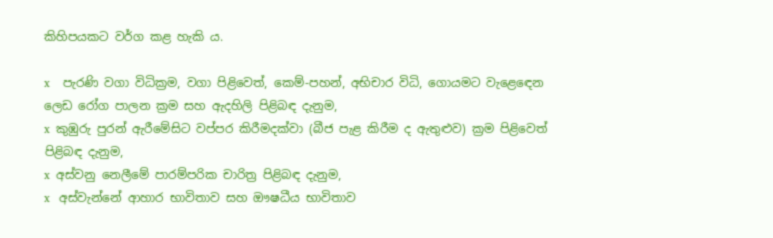කිහිපයකට වර්ග කළ හැකි ය.

x    පැරණි වගා විධික්‍රම, වගා පිළිවෙත්, කෙම්-පහන්, අභිචාර විධි, ගොයමට වැළෙඳෙන ලෙඩ රෝග පාලන ක්‍රම සහ ඇදහිලි පිළිබඳ දැනුම,
x  කුඹුරු පුරන් ඇරීමේසිට වප්පර කිරීමදක්වා (බීජ පැළ කිරීම ද ඇතුළුව) ක්‍රම පිළිවෙත් පිළිබඳ දැනුම,
x  අස්වනු නෙලීමේ පාරම්පරික චාරිත්‍ර පිළිබඳ දැනුම,
x   අස්වැන්නේ ආහාර භාවිතාව සහ ඖෂධීය භාවිතාව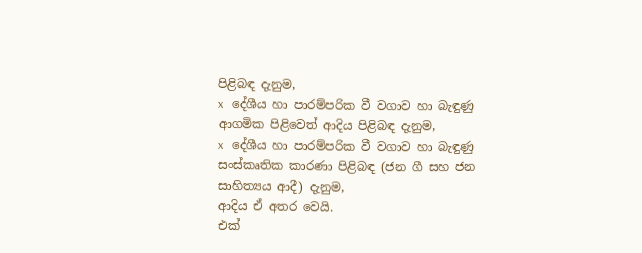පිළිබඳ දැනුම,
x   දේශීය හා පාරම්පරික වී වගාව හා බැඳුණු ආගමික පිළිවෙත් ආදිය පිළිබඳ දැනුම,
x   දේශීය හා පාරම්පරික වී වගාව හා බැඳුණු සංස්කෘතික කාරණා පිළිබඳ (ජන ගී සහ ජන සාහිත්‍යය ආදී) දැනුම,
ආදිය ඒ අතර වෙයි.
එක්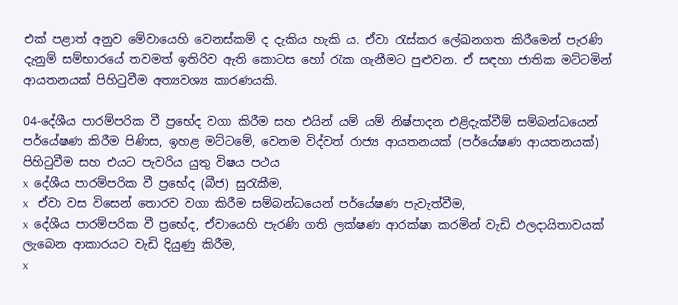එක් පළාත් අනුව මේවායෙහි වෙනස්කම් ද දැකිය හැකි ය. ඒවා රැස්කර ලේඛනගත කිරීමෙන් පැරණි දැනුම් සම්භාරයේ තවමත් ඉතිරිව ඇති කොටස හෝ රැක ගැනීමට පුළුවන. ඒ සඳහා ජාතික මට්ටමින් ආයතනයක් පිහිටුවීම අත්‍යවශ්‍ය කාරණයකි.

04-දේශීය පාරම්පරික වී ප්‍රභේද වගා කිරීම සහ එයින් යම් යම් නිෂ්පාදන එළිදැක්වීම් සම්බන්ධයෙන් පර්යේෂණ කිරීම පිණිස, ඉහළ මට්ටමේ, වෙනම විද්වත් රාජ්‍ය ආයතනයක් (පර්යේෂණ ආයතනයක්) පිහිටුවීම සහ එයට පැවරිය යුතු විෂය පථය
x  දේශීය පාරම්පරික වී ප්‍රභේද (බීජ) සුරැකීම,
x   ඒවා වස විසෙන් තොරව වගා කිරීම සම්බන්ධයෙන් පර්යේෂණ පැවැත්වීම,
x  දේශීය පාරම්පරික වී ප්‍රභේද, ඒවායෙහි පැරණි ගති ලක්ෂණ ආරක්ෂා කරමින් වැඩි ඵලදායිතාවයක් ලැබෙන ආකාරයට වැඩි දියුණු කිරීම,
x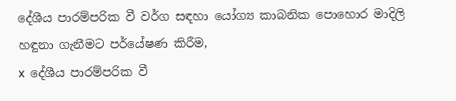දේශීය පාරම්පරික වී වර්ග සඳහා යෝග්‍ය කාබනික පොහොර මාදිලි හඳුනා ගැනීමට පර්යේෂණ කිරීම,
x  දේශීය පාරම්පරික වී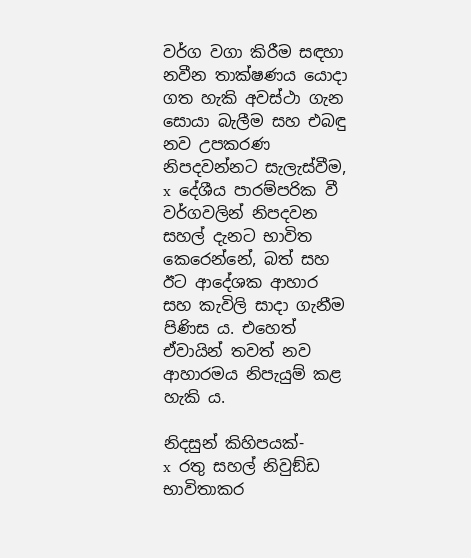වර්ග වගා කිරීම සඳහා නවීන තාක්ෂණය යොදා ගත හැකි අවස්ථා ගැන සොයා බැලීම සහ එබඳු නව උපකරණ නිපදවන්නට සැලැස්වීම,
x  දේශීය පාරම්පරික වී වර්ගවලින් නිපදවන සහල් දැනට භාවිත කෙරෙන්නේ, බත් සහ ඊට ආදේශක ආහාර  සහ කැවිලි සාදා ගැනීම පිණිස ය. එහෙත් ඒවායින් තවත් නව ආහාරමය නිපැයුම් කළ හැකි ය.

නිදසුන් කිහිපයක්-
x  රතු සහල් නිවුඞ්ඩ භාවිතාකර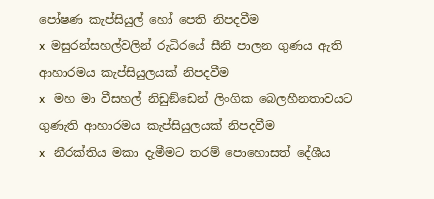පෝෂණ කැප්සියුල් හෝ පෙති නිපදවීම
x  මසුරන්සහල්වලින් රුධිරයේ සීනි පාලන ගුණය ඇති ආහාරමය කැප්සියුලයක් නිපදවීම
x   මහ මා වීසහල් නිඩුඞ්ඩෙන් ලිංගික බෙලහීනතාවයට ගුණැති ආහාරමය කැප්සියුලයක් නිපදවීම
x   නීරක්තිය මකා දැමීමට තරම් පොහොසත් දේශීය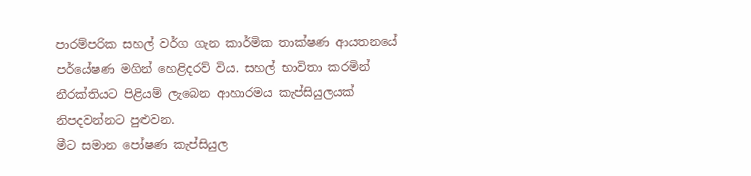පාරම්පරික සහල් වර්ග ගැන කාර්මික තාක්ෂණ ආයතනයේ පර්යේෂණ මගින් හෙළිදරව් විය. සහල් භාවිතා කරමින් නීරක්තියට පිළියම් ලැබෙන ආහාරමය කැප්සියුලයක් නිපදවන්නට පුළුවන.
මීට සමාන පෝෂණ කැප්සියුල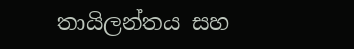තායිලන්තය සහ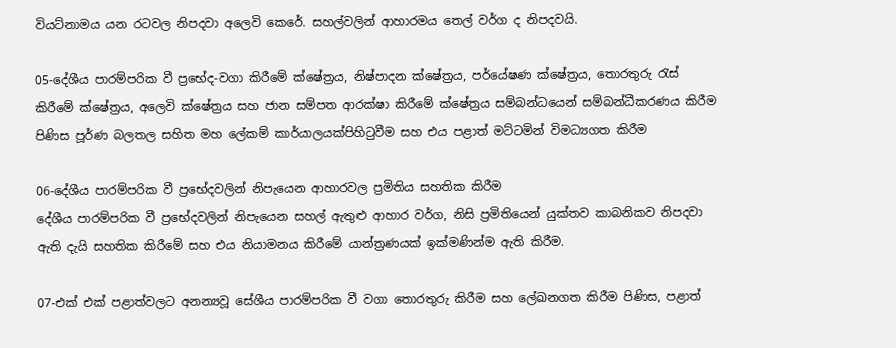වියට්නාමය යන රටවල නිපදවා අලෙවි කෙරේ. සහල්වලින් ආහාරමය තෙල් වර්ග ද නිපදවයි.

05-දේශීය පාරම්පරික වී ප්‍රභේද-වගා කිරීමේ ක්ෂේත්‍රය, නිෂ්පාදන ක්ෂේත්‍රය, පර්යේෂණ ක්ෂේත්‍රය, තොරතුරු රැස් කිරීමේ ක්ෂේත්‍රය, අලෙවි ක්ෂේත්‍රය සහ ජාන සම්පත ආරක්ෂා කිරීමේ ක්ෂේත්‍රය සම්බන්ධයෙන් සම්බන්ධීකරණය කිරීම පිණිස පූර්ණ බලතල සහිත මහ ලේකම් කාර්යාලයක්පිහිටුවීම සහ එය පළාත් මට්ටමින් විමධ්‍යගත කිරීම

06-දේශීය පාරම්පරික වී ප්‍රභේදවලින් නිපැයෙන ආහාරවල ප්‍රමිතිය සහතික කිරීම
දේශීය පාරම්පරික වී ප්‍රභේදවලින් නිපැයෙන සහල් ඇතුළු ආහාර වර්ග, නිසි ප්‍රමිතියෙන් යුක්තව කාබනිකව නිපදවා ඇති දැයි සහතික කිරීමේ සහ එය නියාමනය කිරීමේ යාන්ත්‍රණයක් ඉක්මණින්ම ඇති කිරීම.

07-එක් එක් පළාත්වලට අනන්‍යවූ සේශීය පාරම්පරික වී වගා තොරතුරු කිරීම සහ ලේඛනගත කිරීම පිණිස, පළාත්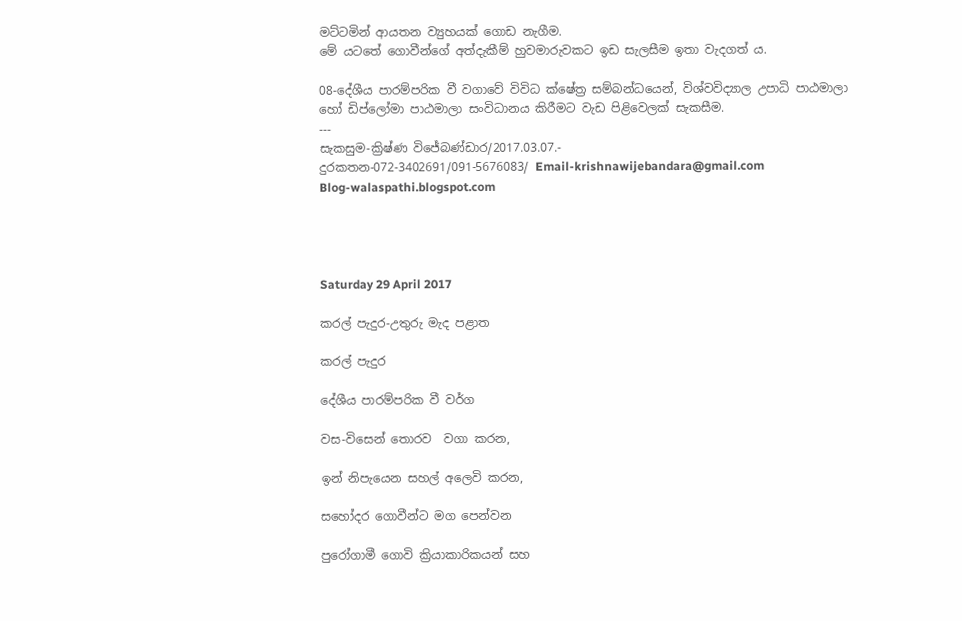මට්ටමින් ආයතන ව්‍යුහයක් ගොඩ නැගීම.
මේ යටතේ ගොවීන්ගේ අත්දැකීම් හුවමාරුවකට ඉඩ සැලසීම ඉතා වැදගත් ය.

08-දේශීය පාරම්පරික වී වගාවේ විවිධ ක්ෂේත්‍ර සම්බන්ධයෙන්, විශ්වවිද්‍යාල උපාධි පාඨමාලා හෝ ඩිප්ලෝමා පාඨමාලා සංවිධානය කිරීමට වැඩ පිළිවෙලක් සැකසීම.
---
සැකසුම-ක්‍රිෂ්ණ විජේබණ්ඩාර/2017.03.07.-
දුරකතන-072-3402691/091-5676083/ Email-krishnawijebandara@gmail.com
Blog-walaspathi.blogspot.com




Saturday 29 April 2017

කරල් පැදුර-උතුරු මැද පළාත

කරල් පැදුර

දේශීය පාරම්පරික වී වර්ග

වස-විසෙන් තොරව  වගා කරන,

ඉන් නිපැයෙන සහල් අලෙවි කරන,

සහෝදර ගොවීන්ට මග පෙන්වන

පුරෝගාමී ගොවි ක්‍රියාකාරිකයන් සහ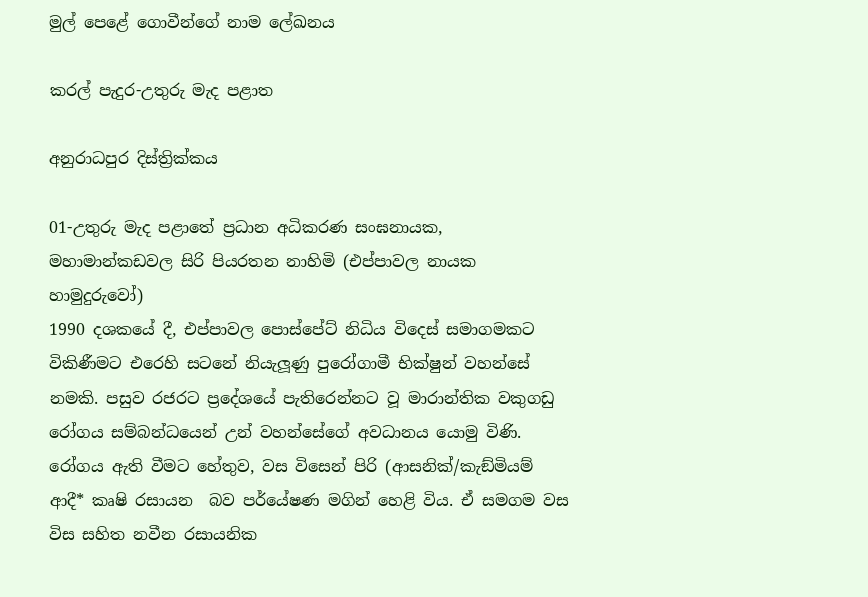මුල් පෙළේ ගොවීන්ගේ නාම ලේඛනය

කරල් පැදුර-උතුරු මැද පළාත

අනුරාධපුර දිස්ත්‍රික්කය

01-උතුරු මැද පළාතේ ප්‍රධාන අධිකරණ සංඝනායක, මහාමාන්කඩවල සිරි පියරතන නාහිමි (එප්පාවල නායක හාමුදුරුවෝ)
1990 දශකයේ දී, එප්පාවල පොස්පේට් නිධිය විදෙස් සමාගමකට විකිණීමට එරෙහි සටනේ නියැලූණු පුරෝගාමී භික්ෂුන් වහන්සේ නමකි. පසුව රජරට ප්‍රදේශයේ පැතිරෙන්නට වූ මාරාන්තික වකුගඩු රෝගය සම්බන්ධයෙන් උන් වහන්සේගේ අවධානය යොමු විණි. රෝගය ඇති වීමට හේතුව, වස විසෙන් පිරි (ආසනික්/කැඞ්මියම් ආදී* කෘෂි රසායන  බව පර්යේෂණ මගින් හෙළි විය. ඒ සමගම වස විස සහිත නවීන රසායනික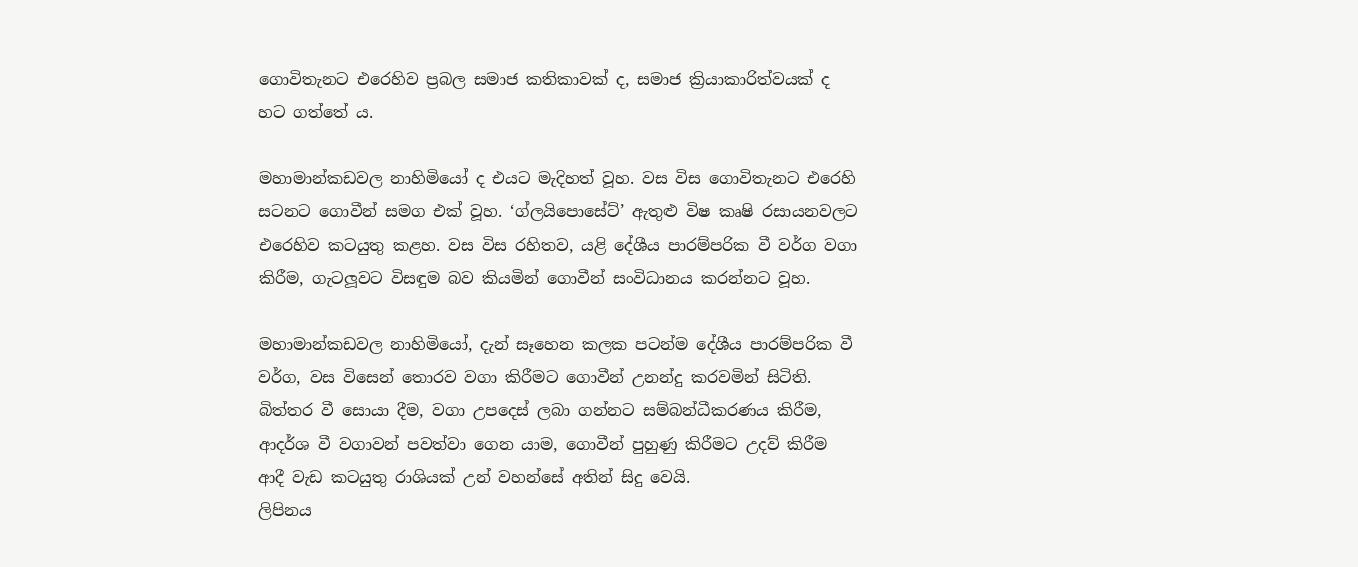ගොවිතැනට එරෙහිව ප්‍රබල සමාජ කතිකාවක් ද, සමාජ ක්‍රියාකාරිත්වයක් ද හට ගත්තේ ය.

මහාමාන්කඩවල නාහිමියෝ ද එයට මැදිහත් වූහ. වස විස ගොවිතැනට එරෙහි සටනට ගොවීන් සමග එක් වූහ. ‘ග්ලයිපොසේට්’ ඇතුළු විෂ කෘෂි රසායනවලට එරෙහිව කටයුතු කළහ. වස විස රහිතව, යළි දේශීය පාරම්පරික වී වර්ග වගා කිරීම, ගැටලූවට විසඳුම බව කියමින් ගොවීන් සංවිධානය කරන්නට වූහ.

මහාමාන්කඩවල නාහිමියෝ, දැන් සෑහෙන කලක පටන්ම දේශීය පාරම්පරික වී වර්ග, වස විසෙන් තොරව වගා කිරීමට ගොවීන් උනන්දු කරවමින් සිටිති. බිත්තර වී සොයා දීම, වගා උපදෙස් ලබා ගන්නට සම්බන්ධීකරණය කිරීම, ආදර්ශ වී වගාවන් පවත්වා ගෙන යාම, ගොවීන් පුහුණු කිරීමට උදව් කිරීම ආදී වැඩ කටයුතු රාශියක් උන් වහන්සේ අතින් සිදු වෙයි.
ලිපිනය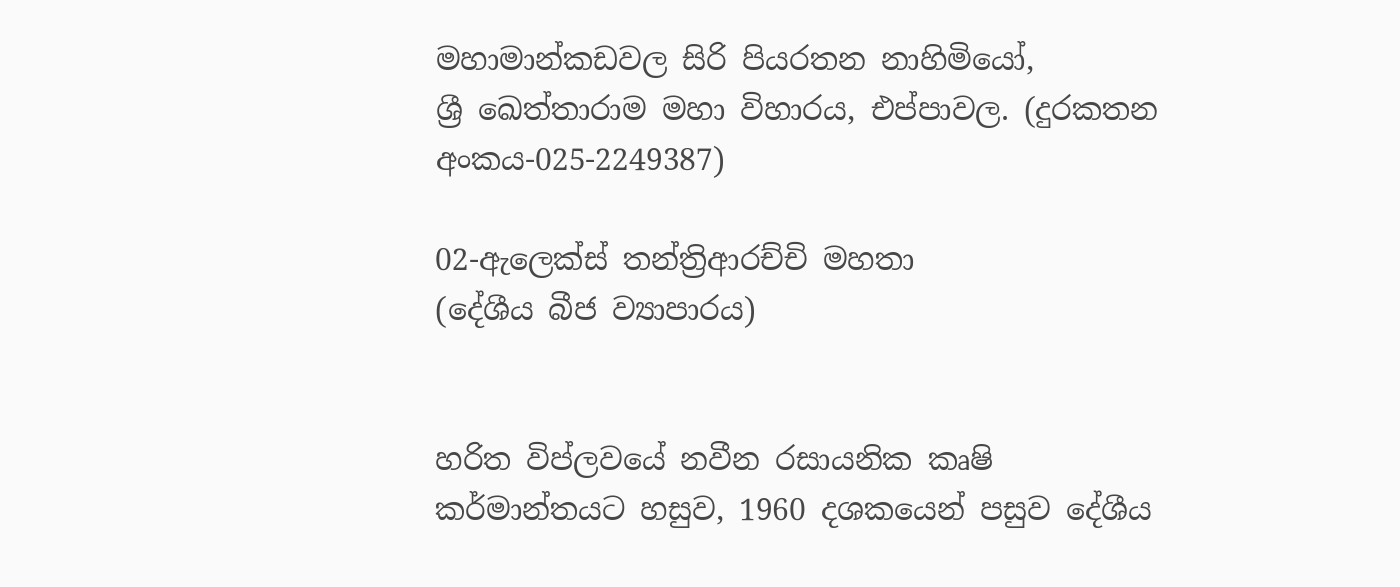මහාමාන්කඩවල සිරි පියරතන නාහිමියෝ,
ශ්‍රී ඛෙත්තාරාම මහා විහාරය, එප්පාවල. (දුරකතන අංකය-025-2249387)

02-ඇලෙක්ස් තන්ත්‍රිආරච්චි මහතා
(දේශීය බීජ ව්‍යාපාරය)


හරිත විප්ලවයේ නවීන රසායනික කෘෂි කර්මාන්තයට හසුව, 1960 දශකයෙන් පසුව දේශීය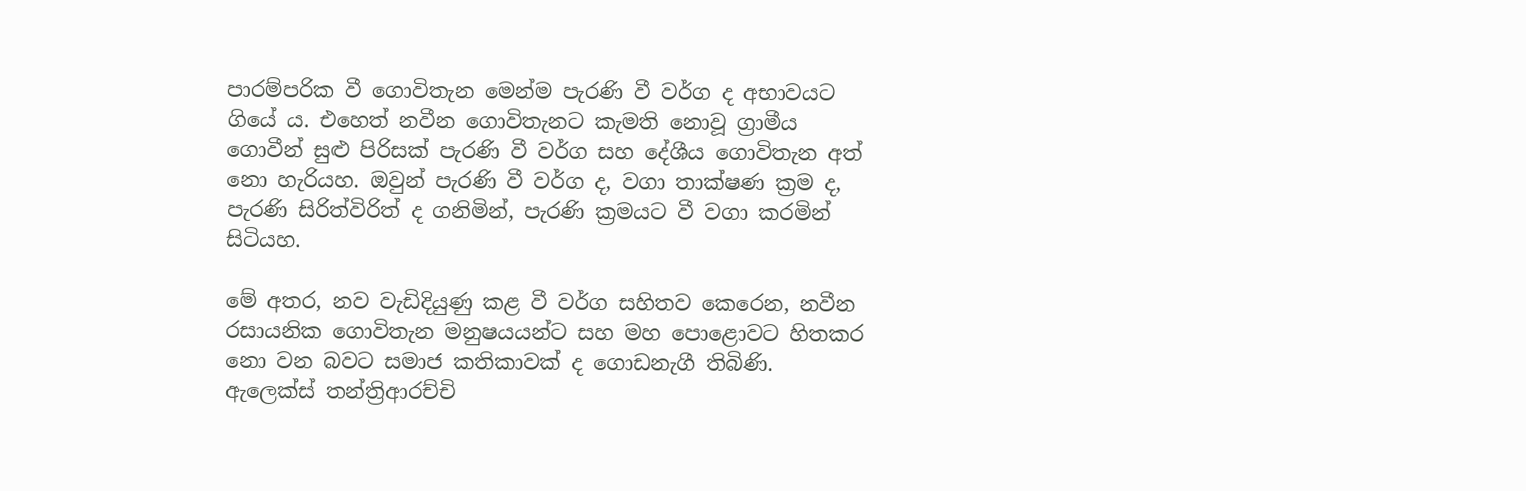පාරම්පරික වී ගොවිතැන මෙන්ම පැරණි වී වර්ග ද අභාවයට ගියේ ය. එහෙත් නවීන ගොවිතැනට කැමති නොවූ ග්‍රාමීය ගොවීන් සුළු පිරිසක් පැරණි වී වර්ග සහ දේශීය ගොවිතැන අත් නො හැරියහ. ඔවුන් පැරණි වී වර්ග ද, වගා තාක්ෂණ ක්‍රම ද, පැරණි සිරිත්විරිත් ද ගනිමින්, පැරණි ක්‍රමයට වී වගා කරමින් සිටියහ.

මේ අතර, නව වැඩිදියුණු කළ වී වර්ග සහිතව කෙරෙන, නවීන රසායනික ගොවිතැන මනුෂයයන්ට සහ මහ පොළොවට හිතකර නො වන බවට සමාජ කතිකාවක් ද ගොඩනැගී තිබිණි. ඇලෙක්ස් තන්ත්‍රිආරච්චි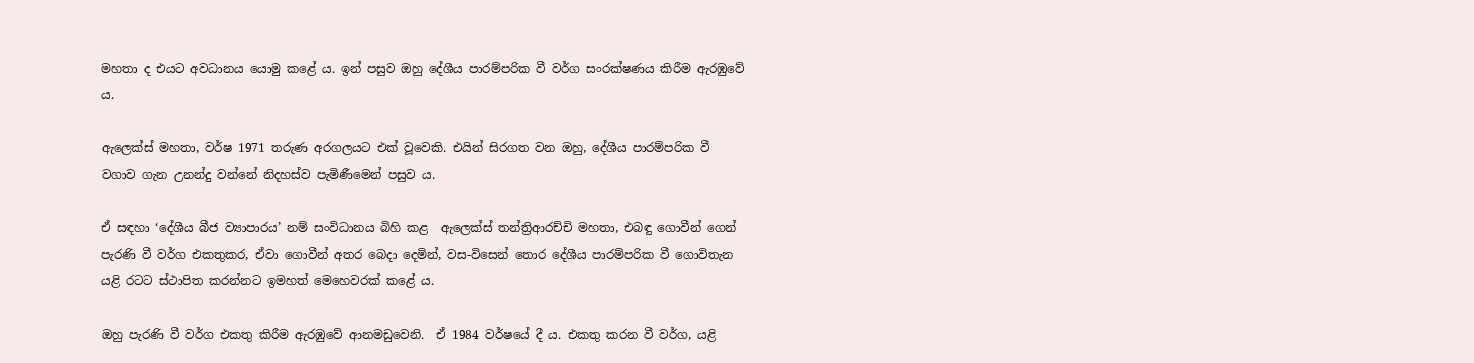මහතා ද එයට අවධානය යොමු කළේ ය. ඉන් පසුව ඔහු දේශීය පාරම්පරික වී වර්ග සංරක්ෂණය කිරීම ඇරඹුවේ ය.

ඇලෙක්ස් මහතා, වර්ෂ 1971 තරුණ අරගලයට එක් වූවෙකි. එයින් සිරගත වන ඔහු, දේශීය පාරම්පරික වී වගාව ගැන උනන්දු වන්නේ නිදහස්ව පැමිණීමෙන් පසුව ය.

ඒ සඳහා ‘දේශීය බීජ ව්‍යාපාරය’ නම් සංවිධානය බිහි කළ  ඇලෙක්ස් තන්ත්‍රිආරච්චි මහතා, එබඳු ගොවීන් ගෙන් පැරණි වී වර්ග එකතුකර, ඒවා ගොවීන් අතර බෙදා දෙමින්, වස-විසෙන් තොර දේශීය පාරම්පරික වී ගොවිතැන යළි රටට ස්ථාපිත කරන්නට ඉමහත් මෙහෙවරක් කළේ ය.

ඔහු පැරණි වී වර්ග එකතු කිරීම ඇරඹුවේ ආනමඩුවෙනි.  ඒ 1984 වර්ෂයේ දී ය. එකතු කරන වී වර්ග, යළි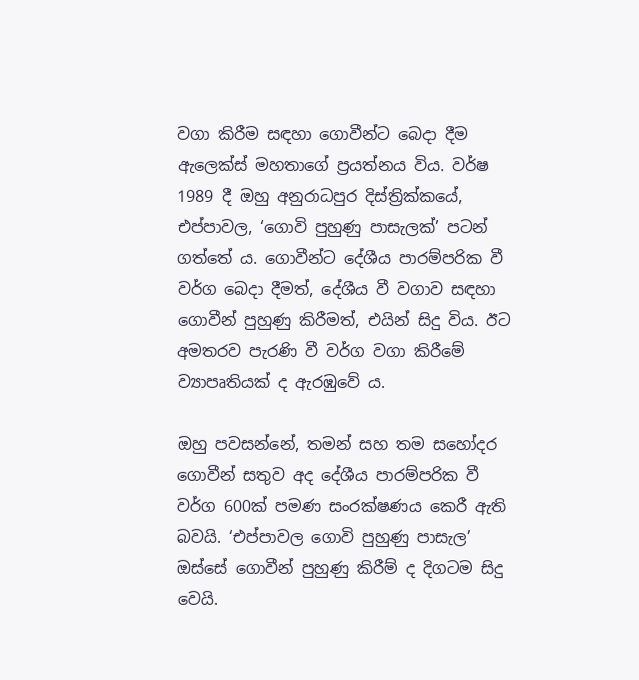වගා කිරීම සඳහා ගොවීන්ට බෙදා දීම ඇලෙක්ස් මහතාගේ ප්‍රයත්නය විය. වර්ෂ 1989 දී ඔහු අනුරාධපුර දිස්ත්‍රික්කයේ, එප්පාවල, ‘ගොවි පුහුණු පාසැලක්’ පටන් ගත්තේ ය. ගොවීන්ට දේශීය පාරම්පරික වී වර්ග බෙදා දීමත්, දේශීය වී වගාව සඳහා ගොවීන් පුහුණු කිරීමත්, එයින් සිදු විය. ඊට අමතරව පැරණි වී වර්ග වගා කිරීමේ ව්‍යාපෘතියක් ද ඇරඹුවේ ය.

ඔහු පවසන්නේ, තමන් සහ තම සහෝදර ගොවීන් සතුව අද දේශීය පාරම්පරික වී  වර්ග 600ක් පමණ සංරක්ෂණය කෙරී ඇති බවයි. ‘එප්පාවල ගොවි පුහුණු පාසැල’ ඔස්සේ ගොවීන් පුහුණු කිරීම් ද දිගටම සිදු වෙයි.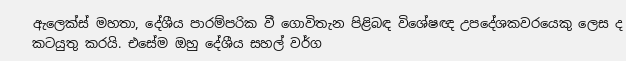ඇලෙක්ස් මහතා, දේශීය පාරම්පරික වී ගොවිතැන පිළිබඳ විශේෂඥ උපදේශකවරයෙකු ලෙස ද කටයුතු කරයි. එසේම ඔහු දේශීය සහල් වර්ග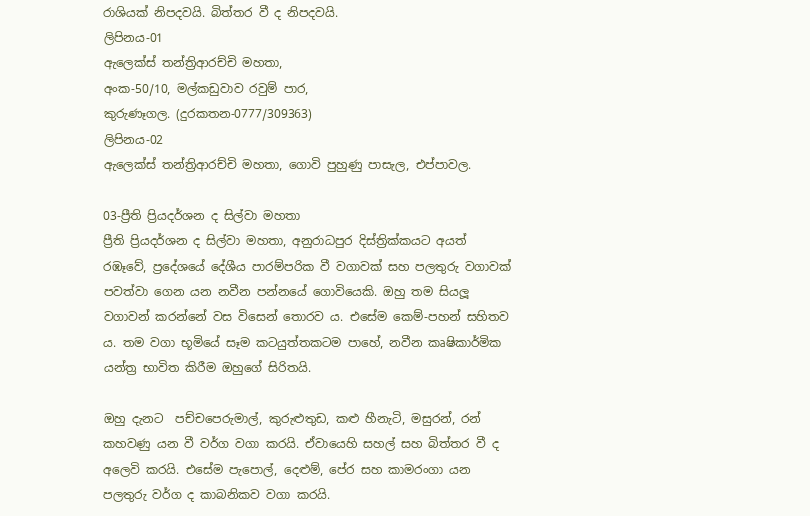රාශියක් නිපදවයි. බිත්තර වී ද නිපදවයි.
ලිපිනය-01
ඇලෙක්ස් තන්ත්‍රිආරච්චි මහතා,
අංක-50/10, මල්කඩුවාව රවුම් පාර,
කුරුණෑගල. (දුරකතන-0777/309363)
ලිපිනය-02
ඇලෙක්ස් තන්ත්‍රිආරච්චි මහතා, ගොවි පුහුණු පාසැල, එප්පාවල.

03-ප්‍රීති ප්‍රියදර්ශන ද සිල්වා මහතා
ප්‍රීති ප්‍රියදර්ශන ද සිල්වා මහතා, අනුරාධපුර දිස්ත්‍රික්කයට අයත් රඹෑවේ, ප්‍රදේශයේ දේශීය පාරම්පරික වී වගාවක් සහ පලතුරු වගාවක් පවත්වා ගෙන යන නවීන පන්නයේ ගොවියෙකි. ඔහු තම සියලූ වගාවන් කරන්නේ වස විසෙන් තොරව ය. එසේම කෙම්-පහන් සහිතව ය. තම වගා භූමියේ සෑම කටයුත්තකටම පාහේ, නවීන කෘෂිකාර්මික යන්ත්‍ර භාවිත කිරීම ඔහුගේ සිරිතයි.

ඔහු දැනට  පච්චපෙරුමාල්, කුරුළුතුඩ, කළු හීනැටි, මසුරන්, රන් කහවණු යන වී වර්ග වගා කරයි. ඒවායෙහි සහල් සහ බිත්තර වී ද අලෙවි කරයි. එසේම පැපොල්, දෙළුම්, පේර සහ කාමරංගා යන පලතුරු වර්ග ද කාබනිකව වගා කරයි.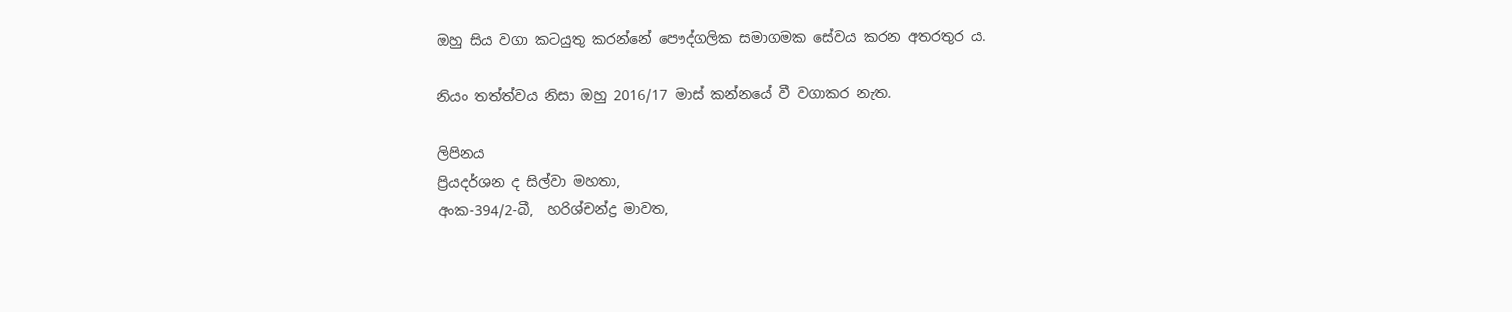ඔහු සිය වගා කටයුතු කරන්නේ පෞද්ගලික සමාගමක සේවය කරන අතරතුර ය.

නියං තත්ත්වය නිසා ඔහු 2016/17 මාස් කන්නයේ වී වගාකර නැත.

ලිපිනය
ප්‍රියදර්ශන ද සිල්වා මහතා,
අංක-394/2-බී,  හරිශ්චන්ද්‍ර මාවත,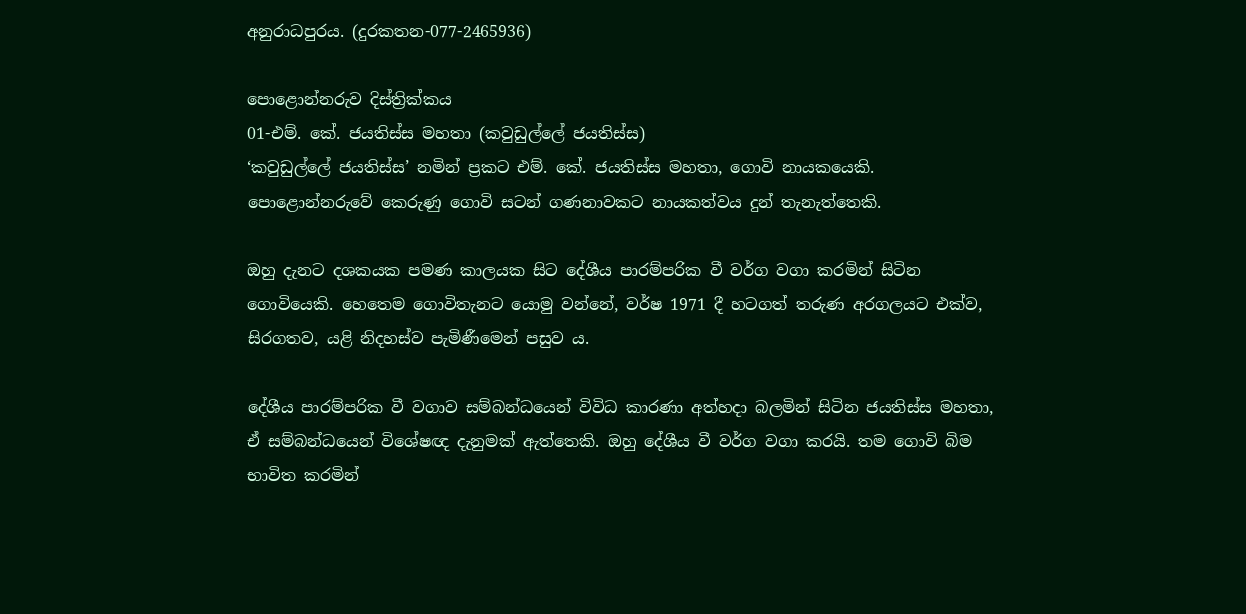අනුරාධපුරය. (දුරකතන-077-2465936)

පොළොන්නරුව දිස්ත්‍රික්කය
01-එම්. කේ. ජයතිස්ස මහතා (කවුඩුල්ලේ ජයතිස්ස)
‘කවුඩුල්ලේ ජයතිස්ස’ නමින් ප්‍රකට එම්. කේ. ජයතිස්ස මහතා, ගොවි නායකයෙකි. පොළොන්නරුවේ කෙරුණු ගොවි සටන් ගණනාවකට නායකත්වය දුන් තැනැත්තෙකි.

ඔහු දැනට දශකයක පමණ කාලයක සිට දේශීය පාරම්පරික වී වර්ග වගා කරමින් සිටින ගොවියෙකි. හෙතෙම ගොවිතැනට යොමු වන්නේ, වර්ෂ 1971 දී හටගත් තරුණ අරගලයට එක්ව, සිරගතව, යළි නිදහස්ව පැමිණීමෙන් පසුව ය.

දේශීය පාරම්පරික වී වගාව සම්බන්ධයෙන් විවිධ කාරණා අත්හදා බලමින් සිටින ජයතිස්ස මහතා, ඒ සම්බන්ධයෙන් විශේෂඥ දැනුමක් ඇත්තෙකි. ඔහු දේශීය වී වර්ග වගා කරයි. තම ගොවි බිම භාවිත කරමින්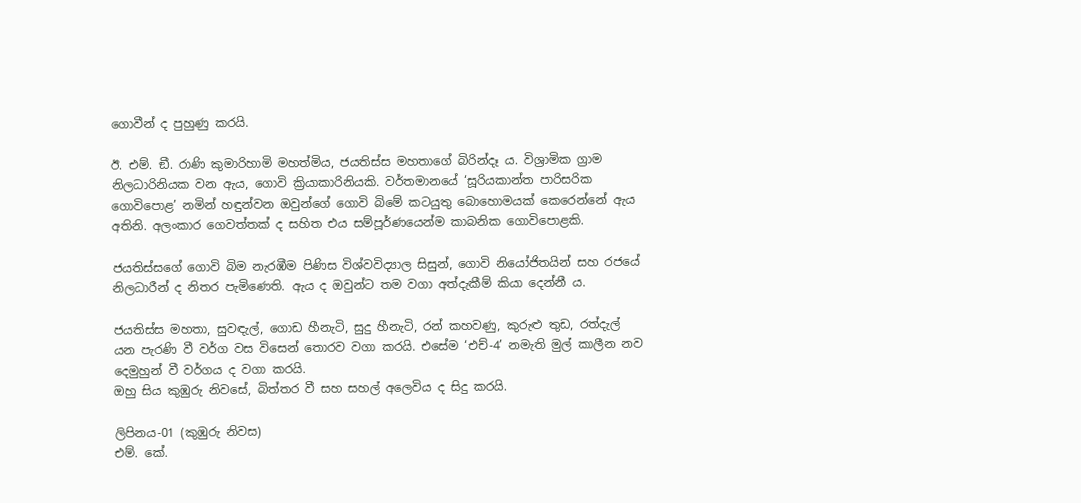ගොවීන් ද පුහුණු කරයි.

ඊ. එම්. ඞී. රාණි කුමාරිහාමි මහත්මිය, ජයතිස්ස මහතාගේ බිරින්දෑ ය. විශ්‍රාමික ග්‍රාම නිලධාරිනියක වන ඇය, ගොවි ක්‍රියාකාරිනියකි. වර්තමානයේ ‘සූරියකාන්ත පාරිසරික ගොවිපොළ’ නමින් හඳුන්වන ඔවුන්ගේ ගොවි බිමේ කටයුතු බොහොමයක් කෙරෙන්නේ ඇය අතිනි. අලංකාර ගෙවත්තක් ද සහිත එය සම්පූර්ණයෙන්ම කාබනික ගොවිපොළකි.

ජයතිස්සගේ ගොවි බිම නැරඹීම පිණිස විශ්වවිද්‍යාල සිසුන්, ගොවි නියෝජිතයින් සහ රජයේ නිලධාරීන් ද නිතර පැමිණෙති. ඇය ද ඔවුන්ට තම වගා අත්දැකීම් කියා දෙන්නී ය.

ජයතිස්ස මහතා, සුවඳැල්, ගොඩ හීනැටි, සුදු හීනැටි, රන් කහවණු, කුරුළු තුඩ, රත්දැල් යන පැරණි වී වර්ග වස විසෙන් තොරව වගා කරයි. එසේම ‘එච්-4’ නමැති මුල් කාලීන නව දෙමුහුන් වී වර්ගය ද වගා කරයි.
ඔහු සිය කුඹුරු නිවසේ, බිත්තර වී සහ සහල් අලෙවිය ද සිදු කරයි.

ලිපිනය-01 (කුඹුරු නිවස)
එම්. කේ.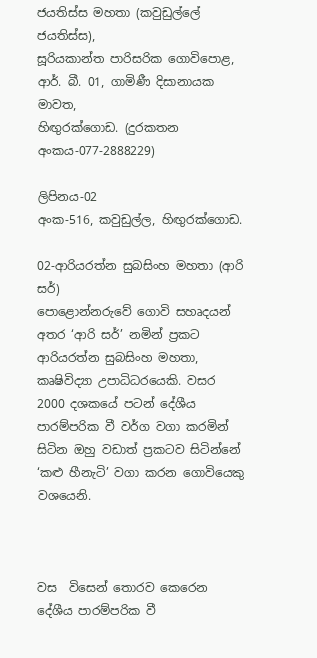ජයතිස්ස මහතා (කවුඩුල්ලේ ජයතිස්ස),
සූරියකාන්ත පාරිසරික ගොවිපොළ,
ආර්. බී. 01, ගාමිණී දිසානායක මාවත,
හිඟුරක්ගොඩ. (දුරකතන අංකය-077-2888229)

ලිපිනය-02
අංක-516, කවුඩුල්ල, හිඟුරක්ගොඩ.

02-ආරියරත්න සුබසිංහ මහතා (ආරි සර්)
පොළොන්නරුවේ ගොවි සහෘදයන් අතර ‘ආරි සර්’ නමින් ප්‍රකට ආරියරත්න සුබසිංහ මහතා, කෘෂිවිද්‍යා උපාධිධරයෙකි. වසර 2000 දශකයේ පටන් දේශීය පාරම්පරික වී වර්ග වගා කරමින් සිටින ඔහු වඩාත් ප්‍රකටව සිටින්නේ ‘කළු හීනැටි’ වගා කරන ගොවියෙකු වශයෙනි.



වස  විසෙන් තොරව කෙරෙන දේශීය පාරම්පරික වී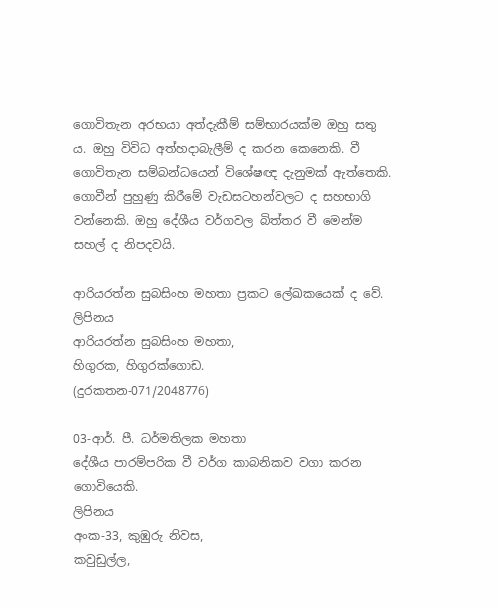ගොවිතැන අරභයා අත්දැකීම් සම්භාරයක්ම ඔහු සතු ය. ඔහු විවිධ අත්හදාබැලීම් ද කරන කෙනෙකි. වී ගොවිතැන සම්බන්ධයෙන් විශේෂඥ දැනුමක් ඇත්තෙකි. ගොවීන් පුහුණු කිරීමේ වැඩසටහන්වලට ද සහභාගි වන්නෙකි. ඔහු දේශීය වර්ගවල බිත්තර වී මෙන්ම සහල් ද නිපදවයි.

ආරියරත්න සුබසිංහ මහතා ප්‍රකට ලේඛකයෙක් ද වේ.
ලිපිනය
ආරියරත්න සුබසිංහ මහතා,
හිගුරක, හිගුරක්ගොඩ.
(දුරකතන-071/2048776)

03-ආර්. පී. ධර්මතිලක මහතා
දේශීය පාරම්පරික වී වර්ග කාබනිකව වගා කරන ගොවියෙකි.
ලිපිනය
අංක-33, කුඹුරු නිවස,
කවුඩුල්ල,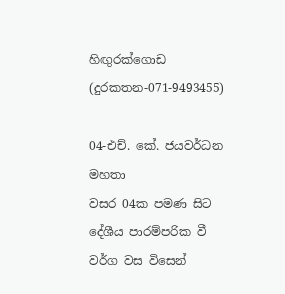හිඟුරක්ගොඩ (දුරකතන-071-9493455)

04-එච්. කේ. ජයවර්ධන මහතා
වසර 04ක පමණ සිට දේශීය පාරම්පරික වී වර්ග වස විසෙන්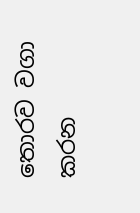තොරව වගා කරන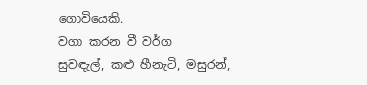ගොවියෙකි.
වගා කරන වී වර්ග
සුවඳැල්, කළු හීනැටි, මසුරන්,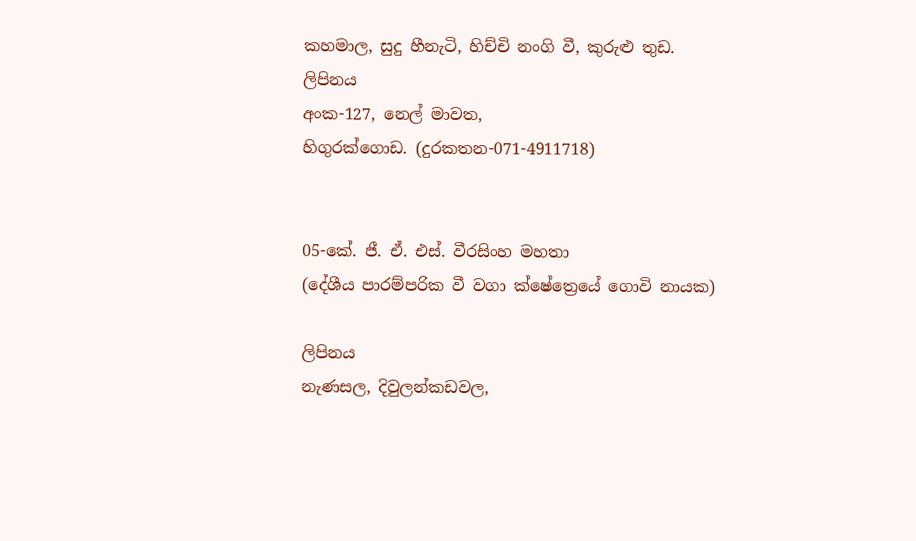කහමාල, සුදු හීනැටි, හිච්චි නංගි වී, කුරුළු තුඩ.
ලිපිනය
අංක-127, නෙල් මාවත,
හිගුරක්ගොඩ. (දුරකතන-071-4911718)


05-කේ. ජී. ඒ. එස්. වීරසිංහ මහතා
(දේශීය පාරම්පරික වී වගා ක්ෂේත්‍රෙයේ ගොවි නායක)

ලිපිනය
නැණසල, දිවුලන්කඩවල,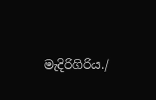මැදිරිගිරිය./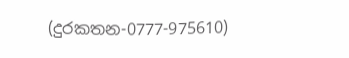(දුරකතන-0777-975610)